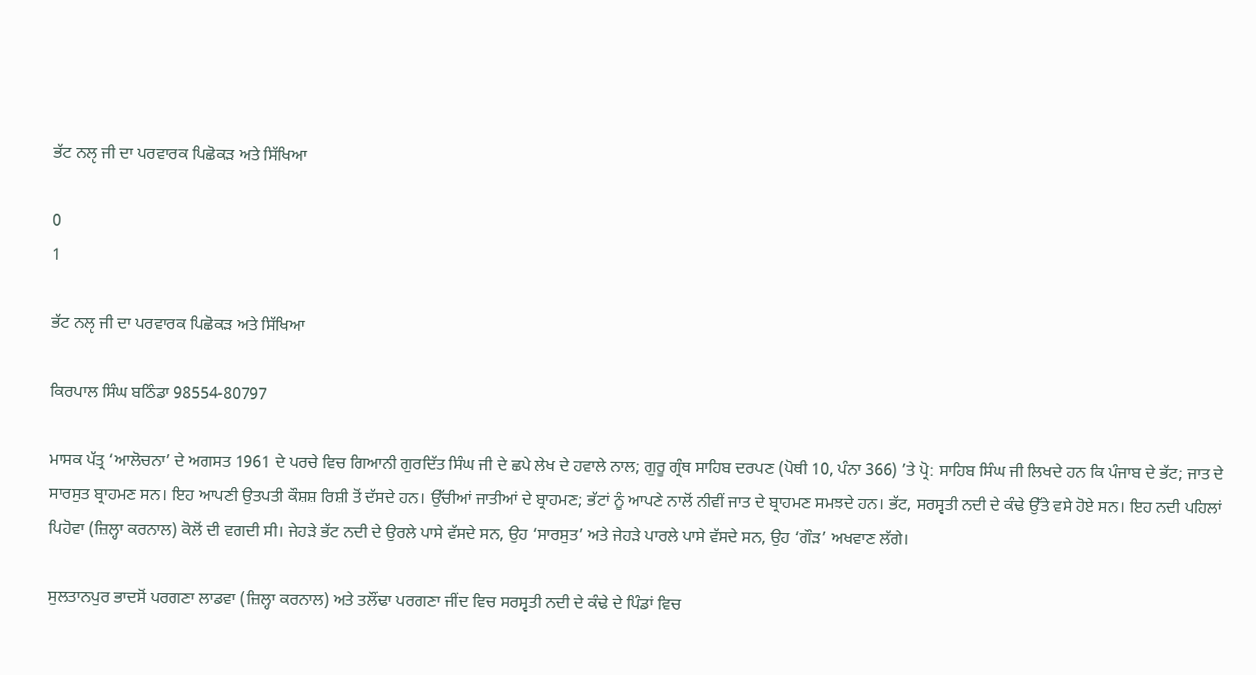ਭੱਟ ਨਲੵ ਜੀ ਦਾ ਪਰਵਾਰਕ ਪਿਛੋਕੜ ਅਤੇ ਸਿੱਖਿਆ

0
1

ਭੱਟ ਨਲੵ ਜੀ ਦਾ ਪਰਵਾਰਕ ਪਿਛੋਕੜ ਅਤੇ ਸਿੱਖਿਆ

ਕਿਰਪਾਲ ਸਿੰਘ ਬਠਿੰਡਾ 98554-80797

ਮਾਸਕ ਪੱਤ੍ਰ ‘ਆਲੋਚਨਾ’ ਦੇ ਅਗਸਤ 1961 ਦੇ ਪਰਚੇ ਵਿਚ ਗਿਆਨੀ ਗੁਰਦਿੱਤ ਸਿੰਘ ਜੀ ਦੇ ਛਪੇ ਲੇਖ ਦੇ ਹਵਾਲੇ ਨਾਲ; ਗੁਰੂ ਗ੍ਰੰਥ ਸਾਹਿਬ ਦਰਪਣ (ਪੋਥੀ 10, ਪੰਨਾ 366) ’ਤੇ ਪ੍ਰੋ: ਸਾਹਿਬ ਸਿੰਘ ਜੀ ਲਿਖਦੇ ਹਨ ਕਿ ਪੰਜਾਬ ਦੇ ਭੱਟ; ਜਾਤ ਦੇ ਸਾਰਸੁਤ ਬ੍ਰਾਹਮਣ ਸਨ। ਇਹ ਆਪਣੀ ਉਤਪਤੀ ਕੌਸ਼ਸ਼ ਰਿਸ਼ੀ ਤੋਂ ਦੱਸਦੇ ਹਨ। ਉੱਚੀਆਂ ਜਾਤੀਆਂ ਦੇ ਬ੍ਰਾਹਮਣ; ਭੱਟਾਂ ਨੂੰ ਆਪਣੇ ਨਾਲੋਂ ਨੀਵੀਂ ਜਾਤ ਦੇ ਬ੍ਰਾਹਮਣ ਸਮਝਦੇ ਹਨ। ਭੱਟ, ਸਰਸ੍ਵਤੀ ਨਦੀ ਦੇ ਕੰਢੇ ਉੱਤੇ ਵਸੇ ਹੋਏ ਸਨ। ਇਹ ਨਦੀ ਪਹਿਲਾਂ ਪਿਹੋਵਾ (ਜ਼ਿਲ੍ਹਾ ਕਰਨਾਲ) ਕੋਲੋਂ ਦੀ ਵਗਦੀ ਸੀ। ਜੇਹੜੇ ਭੱਟ ਨਦੀ ਦੇ ਉਰਲੇ ਪਾਸੇ ਵੱਸਦੇ ਸਨ, ਉਹ ‘ਸਾਰਸੁਤ’ ਅਤੇ ਜੇਹੜੇ ਪਾਰਲੇ ਪਾਸੇ ਵੱਸਦੇ ਸਨ, ਉਹ ‘ਗੌੜ’ ਅਖਵਾਣ ਲੱਗੇ।

ਸੁਲਤਾਨਪੁਰ ਭਾਦਸੋਂ ਪਰਗਣਾ ਲਾਡਵਾ (ਜ਼ਿਲ੍ਹਾ ਕਰਨਾਲ) ਅਤੇ ਤਲੌਂਢਾ ਪਰਗਣਾ ਜੀਂਦ ਵਿਚ ਸਰਸ੍ਵਤੀ ਨਦੀ ਦੇ ਕੰਢੇ ਦੇ ਪਿੰਡਾਂ ਵਿਚ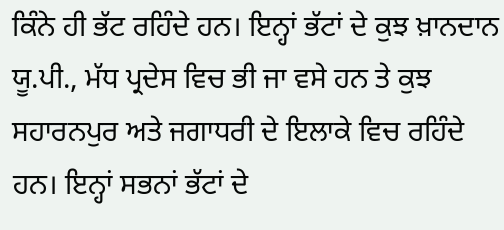ਕਿੰਨੇ ਹੀ ਭੱਟ ਰਹਿੰਦੇ ਹਨ। ਇਨ੍ਹਾਂ ਭੱਟਾਂ ਦੇ ਕੁਝ ਖ਼ਾਨਦਾਨ ਯੂ.ਪੀ., ਮੱਧ ਪ੍ਰਦੇਸ ਵਿਚ ਭੀ ਜਾ ਵਸੇ ਹਨ ਤੇ ਕੁਝ ਸਹਾਰਨਪੁਰ ਅਤੇ ਜਗਾਧਰੀ ਦੇ ਇਲਾਕੇ ਵਿਚ ਰਹਿੰਦੇ ਹਨ। ਇਨ੍ਹਾਂ ਸਭਨਾਂ ਭੱਟਾਂ ਦੇ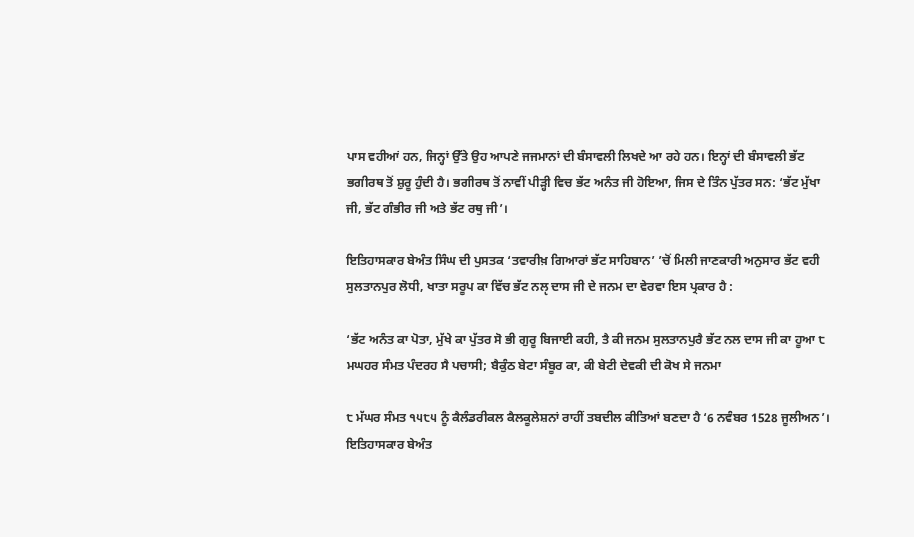ਪਾਸ ਵਹੀਆਂ ਹਨ, ਜਿਨ੍ਹਾਂ ਉੱਤੇ ਉਹ ਆਪਣੇ ਜਜਮਾਨਾਂ ਦੀ ਬੰਸਾਵਲੀ ਲਿਖਦੇ ਆ ਰਹੇ ਹਨ। ਇਨ੍ਹਾਂ ਦੀ ਬੰਸਾਵਲੀ ਭੱਟ ਭਗੀਰਥ ਤੋਂ ਸ਼ੁਰੂ ਹੁੰਦੀ ਹੈ। ਭਗੀਰਥ ਤੋਂ ਨਾਵੀਂ ਪੀੜ੍ਹੀ ਵਿਚ ਭੱਟ ਅਨੰਤ ਜੀ ਹੋਇਆ, ਜਿਸ ਦੇ ਤਿੰਨ ਪੁੱਤਰ ਸਨ: ‘ਭੱਟ ਮੁੱਖਾ ਜੀ, ਭੱਟ ਗੰਭੀਰ ਜੀ ਅਤੇ ਭੱਟ ਰਥੁ ਜੀ’।

ਇਤਿਹਾਸਕਾਰ ਬੇਅੰਤ ਸਿੰਘ ਦੀ ਪੁਸਤਕ ‘ਤਵਾਰੀਖ਼ ਗਿਆਰਾਂ ਭੱਟ ਸਾਹਿਬਾਨ’ ’ਚੋਂ ਮਿਲੀ ਜਾਣਕਾਰੀ ਅਨੁਸਾਰ ਭੱਟ ਵਹੀ ਸੁਲਤਾਨਪੁਰ ਲੋਧੀ, ਖਾਤਾ ਸਰੂਪ ਕਾ ਵਿੱਚ ਭੱਟ ਨਲੵ ਦਾਸ ਜੀ ਦੇ ਜਨਮ ਦਾ ਵੇਰਵਾ ਇਸ ਪ੍ਰਕਾਰ ਹੈ :

‘ਭੱਟ ਅਨੰਤ ਕਾ ਪੋਤਾ, ਮੁੱਖੇ ਕਾ ਪੁੱਤਰ ਸੋ ਭੀ ਗੁਰੂ ਬਿਜਾਈ ਕਹੀ, ਤੈ ਕੀ ਜਨਮ ਸੁਲਤਾਨਪੁਰੈ ਭੱਟ ਨਲ ਦਾਸ ਜੀ ਕਾ ਹੂਆ ੮ ਮਘਹਰ ਸੰਮਤ ਪੰਦਰਹ ਸੈ ਪਚਾਸੀ; ਬੈਕੁੰਠ ਬੇਟਾ ਸੰਬੂਰ ਕਾ, ਕੀ ਬੇਟੀ ਦੇਵਕੀ ਦੀ ਕੋਖ ਸੇ ਜਨਮਾ

੮ ਮੱਘਰ ਸੰਮਤ ੧੫੮੫ ਨੂੰ ਕੈਲੰਡਰੀਕਲ ਕੈਲਕੂਲੇਸ਼ਨਾਂ ਰਾਹੀਂ ਤਬਦੀਲ ਕੀਤਿਆਂ ਬਣਦਾ ਹੈ ‘6 ਨਵੰਬਰ 1528 ਜੂਲੀਅਨ’। ਇਤਿਹਾਸਕਾਰ ਬੇਅੰਤ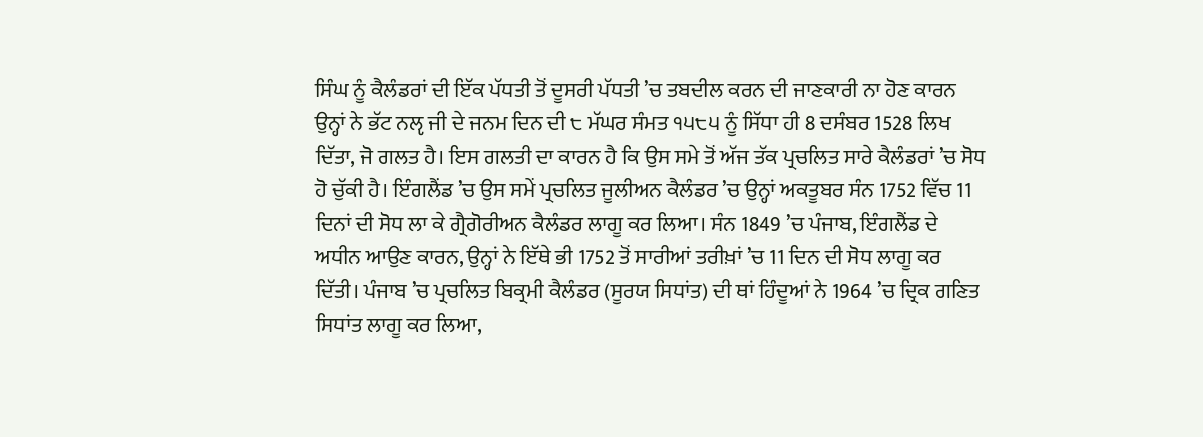ਸਿੰਘ ਨੂੰ ਕੈਲੰਡਰਾਂ ਦੀ ਇੱਕ ਪੱਧਤੀ ਤੋਂ ਦੂਸਰੀ ਪੱਧਤੀ ’ਚ ਤਬਦੀਲ ਕਰਨ ਦੀ ਜਾਣਕਾਰੀ ਨਾ ਹੋਣ ਕਾਰਨ ਉਨ੍ਹਾਂ ਨੇ ਭੱਟ ਨਲੵ ਜੀ ਦੇ ਜਨਮ ਦਿਨ ਦੀ ੮ ਮੱਘਰ ਸੰਮਤ ੧੫੮੫ ਨੂੰ ਸਿੱਧਾ ਹੀ 8 ਦਸੰਬਰ 1528 ਲਿਖ ਦਿੱਤਾ, ਜੋ ਗਲਤ ਹੈ। ਇਸ ਗਲਤੀ ਦਾ ਕਾਰਨ ਹੈ ਕਿ ਉਸ ਸਮੇ ਤੋਂ ਅੱਜ ਤੱਕ ਪ੍ਰਚਲਿਤ ਸਾਰੇ ਕੈਲੰਡਰਾਂ ’ਚ ਸੋਧ ਹੋ ਚੁੱਕੀ ਹੈ। ਇੰਗਲੈਂਡ ’ਚ ਉਸ ਸਮੇਂ ਪ੍ਰਚਲਿਤ ਜੂਲੀਅਨ ਕੈਲੰਡਰ ’ਚ ਉਨ੍ਹਾਂ ਅਕਤੂਬਰ ਸੰਨ 1752 ਵਿੱਚ 11 ਦਿਨਾਂ ਦੀ ਸੋਧ ਲਾ ਕੇ ਗ੍ਰੈਗੋਰੀਅਨ ਕੈਲੰਡਰ ਲਾਗੂ ਕਰ ਲਿਆ। ਸੰਨ 1849 ’ਚ ਪੰਜਾਬ, ਇੰਗਲੈਂਡ ਦੇ ਅਧੀਨ ਆਉਣ ਕਾਰਨ, ਉਨ੍ਹਾਂ ਨੇ ਇੱਥੇ ਭੀ 1752 ਤੋਂ ਸਾਰੀਆਂ ਤਰੀਖ਼ਾਂ ’ਚ 11 ਦਿਨ ਦੀ ਸੋਧ ਲਾਗੂ ਕਰ ਦਿੱਤੀ। ਪੰਜਾਬ ’ਚ ਪ੍ਰਚਲਿਤ ਬਿਕ੍ਰਮੀ ਕੈਲੰਡਰ (ਸੂਰਯ ਸਿਧਾਂਤ) ਦੀ ਥਾਂ ਹਿੰਦੂਆਂ ਨੇ 1964 ’ਚ ਦ੍ਰਿਕ ਗਣਿਤ ਸਿਧਾਂਤ ਲਾਗੂ ਕਰ ਲਿਆ,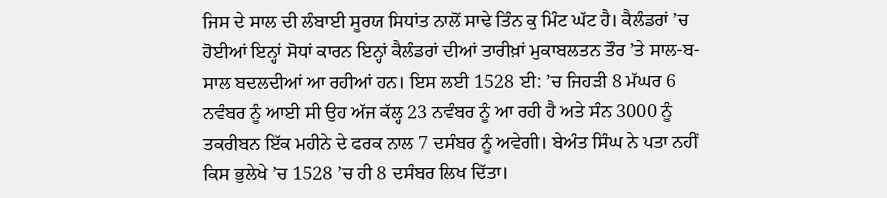ਜਿਸ ਦੇ ਸਾਲ ਦੀ ਲੰਬਾਈ ਸੂਰਯ ਸਿਧਾਂਤ ਨਾਲੋਂ ਸਾਢੇ ਤਿੰਨ ਕੁ ਮਿੰਟ ਘੱਟ ਹੈ। ਕੈਲੰਡਰਾਂ ’ਚ ਹੋਈਆਂ ਇਨ੍ਹਾਂ ਸੋਧਾਂ ਕਾਰਨ ਇਨ੍ਹਾਂ ਕੈਲੰਡਰਾਂ ਦੀਆਂ ਤਾਰੀਖ਼ਾਂ ਮੁਕਾਬਲਤਨ ਤੌਰ ’ਤੇ ਸਾਲ-ਬ-ਸਾਲ ਬਦਲਦੀਆਂ ਆ ਰਹੀਆਂ ਹਨ। ਇਸ ਲਈ 1528 ਈ: ’ਚ ਜਿਹੜੀ 8 ਮੱਘਰ 6 ਨਵੰਬਰ ਨੂੰ ਆਈ ਸੀ ਉਹ ਅੱਜ ਕੱਲ੍ਹ 23 ਨਵੰਬਰ ਨੂੰ ਆ ਰਹੀ ਹੈ ਅਤੇ ਸੰਨ 3000 ਨੂੰ ਤਕਰੀਬਨ ਇੱਕ ਮਹੀਨੇ ਦੇ ਫਰਕ ਨਾਲ 7 ਦਸੰਬਰ ਨੂੰ ਅਵੇਗੀ। ਬੇਅੰਤ ਸਿੰਘ ਨੇ ਪਤਾ ਨਹੀਂ ਕਿਸ ਭੁਲੇਖੇ ’ਚ 1528 ’ਚ ਹੀ 8 ਦਸੰਬਰ ਲਿਖ ਦਿੱਤਾ।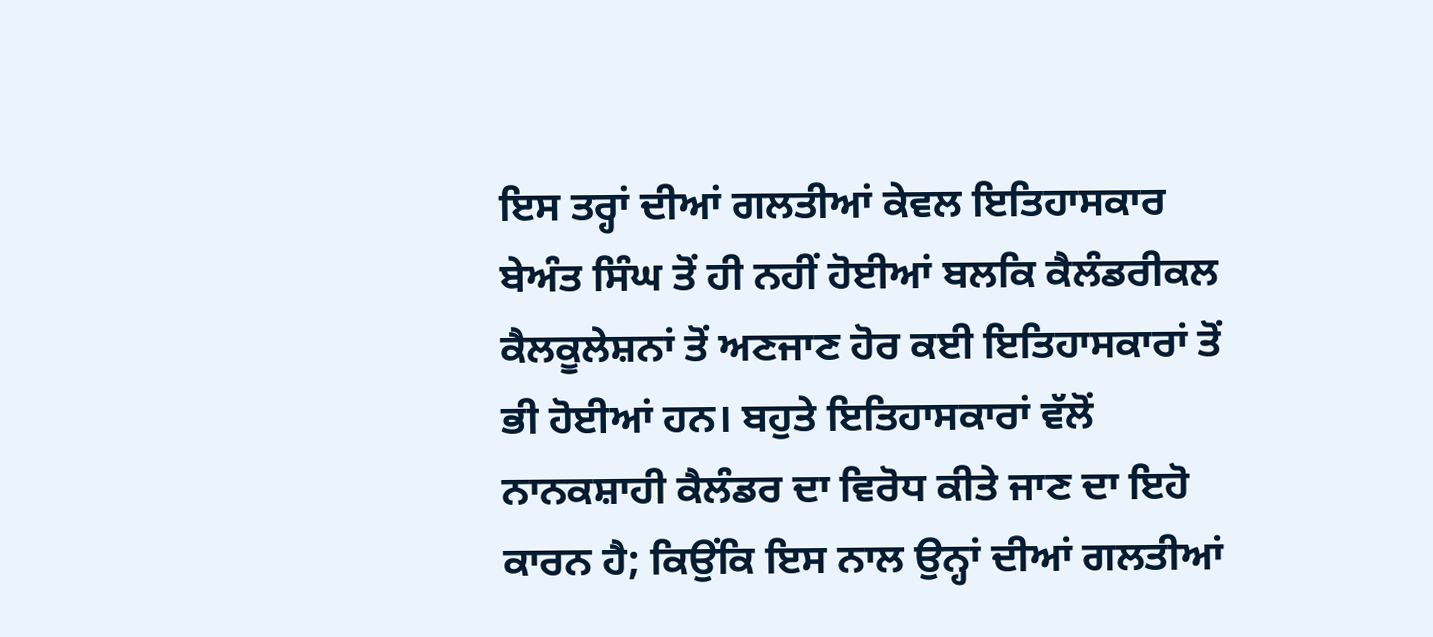ਇਸ ਤਰ੍ਹਾਂ ਦੀਆਂ ਗਲਤੀਆਂ ਕੇਵਲ ਇਤਿਹਾਸਕਾਰ ਬੇਅੰਤ ਸਿੰਘ ਤੋਂ ਹੀ ਨਹੀਂ ਹੋਈਆਂ ਬਲਕਿ ਕੈਲੰਡਰੀਕਲ ਕੈਲਕੂਲੇਸ਼ਨਾਂ ਤੋਂ ਅਣਜਾਣ ਹੋਰ ਕਈ ਇਤਿਹਾਸਕਾਰਾਂ ਤੋਂ ਭੀ ਹੋਈਆਂ ਹਨ। ਬਹੁਤੇ ਇਤਿਹਾਸਕਾਰਾਂ ਵੱਲੋਂ ਨਾਨਕਸ਼ਾਹੀ ਕੈਲੰਡਰ ਦਾ ਵਿਰੋਧ ਕੀਤੇ ਜਾਣ ਦਾ ਇਹੋ ਕਾਰਨ ਹੈ; ਕਿਉਂਕਿ ਇਸ ਨਾਲ ਉਨ੍ਹਾਂ ਦੀਆਂ ਗਲਤੀਆਂ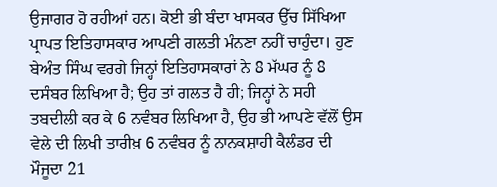ਉਜਾਗਰ ਹੋ ਰਹੀਆਂ ਹਨ। ਕੋਈ ਭੀ ਬੰਦਾ ਖਾਸਕਰ ਉੱਚ ਸਿੱਖਿਆ ਪ੍ਰਾਪਤ ਇਤਿਹਾਸਕਾਰ ਆਪਣੀ ਗਲਤੀ ਮੰਨਣਾ ਨਹੀਂ ਚਾਹੁੰਦਾ। ਹੁਣ ਬੇਅੰਤ ਸਿੰਘ ਵਰਗੇ ਜਿਨ੍ਹਾਂ ਇਤਿਹਾਸਕਾਰਾਂ ਨੇ 8 ਮੱਘਰ ਨੂੰ 8 ਦਸੰਬਰ ਲਿਖਿਆ ਹੈ; ਉਹ ਤਾਂ ਗਲਤ ਹੈ ਹੀ; ਜਿਨ੍ਹਾਂ ਨੇ ਸਹੀ ਤਬਦੀਲੀ ਕਰ ਕੇ 6 ਨਵੰਬਰ ਲਿਖਿਆ ਹੈ, ਉਹ ਭੀ ਆਪਣੇ ਵੱਲੋਂ ਉਸ ਵੇਲੇ ਦੀ ਲਿਖੀ ਤਾਰੀਖ਼ 6 ਨਵੰਬਰ ਨੂੰ ਨਾਨਕਸ਼ਾਹੀ ਕੈਲੰਡਰ ਦੀ ਮੌਜੂਦਾ 21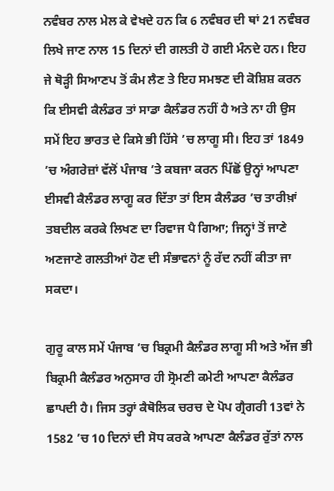ਨਵੰਬਰ ਨਾਲ ਮੇਲ ਕੇ ਵੇਖਦੇ ਹਨ ਕਿ 6 ਨਵੰਬਰ ਦੀ ਥਾਂ 21 ਨਵੰਬਰ ਲਿਖੇ ਜਾਣ ਨਾਲ 15 ਦਿਨਾਂ ਦੀ ਗਲਤੀ ਹੋ ਗਈ ਮੰਨਦੇ ਹਨ। ਇਹ ਜੇ ਥੋੜ੍ਹੀ ਸਿਆਣਪ ਤੋਂ ਕੰਮ ਲੈਣ ਤੇ ਇਹ ਸਮਝਣ ਦੀ ਕੋਸ਼ਿਸ਼ ਕਰਨ ਕਿ ਈਸਵੀ ਕੈਲੰਡਰ ਤਾਂ ਸਾਡਾ ਕੈਲੰਡਰ ਨਹੀਂ ਹੈ ਅਤੇ ਨਾ ਹੀ ਉਸ ਸਮੇਂ ਇਹ ਭਾਰਤ ਦੇ ਕਿਸੇ ਭੀ ਹਿੱਸੇ ’ਚ ਲਾਗੂ ਸੀ। ਇਹ ਤਾਂ 1849 ’ਚ ਅੰਗਰੇਜ਼ਾਂ ਵੱਲੋਂ ਪੰਜਾਬ ’ਤੇ ਕਬਜਾ ਕਰਨ ਪਿੱਛੋਂ ਉਨ੍ਹਾਂ ਆਪਣਾ ਈਸਵੀ ਕੈਲੰਡਰ ਲਾਗੂ ਕਰ ਦਿੱਤਾ ਤਾਂ ਇਸ ਕੈਲੰਡਰ ’ਚ ਤਾਰੀਖ਼ਾਂ ਤਬਦੀਲ ਕਰਕੇ ਲਿਖਣ ਦਾ ਰਿਵਾਜ ਪੈ ਗਿਆ; ਜਿਨ੍ਹਾਂ ਤੋਂ ਜਾਣੇ ਅਣਜਾਣੇ ਗਲਤੀਆਂ ਹੋਣ ਦੀ ਸੰਭਾਵਨਾਂ ਨੂੰ ਰੱਦ ਨਹੀਂ ਕੀਤਾ ਜਾ ਸਕਦਾ।

ਗੁਰੂ ਕਾਲ ਸਮੇਂ ਪੰਜਾਬ ’ਚ ਬਿਕ੍ਰਮੀ ਕੈਲੰਡਰ ਲਾਗੂ ਸੀ ਅਤੇ ਅੱਜ ਭੀ ਬਿਕ੍ਰਮੀ ਕੈਲੰਡਰ ਅਨੁਸਾਰ ਹੀ ਸ੍ਰੋਮਣੀ ਕਮੇਟੀ ਆਪਣਾ ਕੈਲੰਡਰ ਛਾਪਦੀ ਹੈ। ਜਿਸ ਤਰ੍ਹਾਂ ਕੈਥੋਲਿਕ ਚਰਚ ਦੇ ਪੋਪ ਗ੍ਰੈਗਰੀ 13ਵਾਂ ਨੇ 1582 ’ਚ 10 ਦਿਨਾਂ ਦੀ ਸੋਧ ਕਰਕੇ ਆਪਣਾ ਕੈਲੰਡਰ ਰੁੱਤਾਂ ਨਾਲ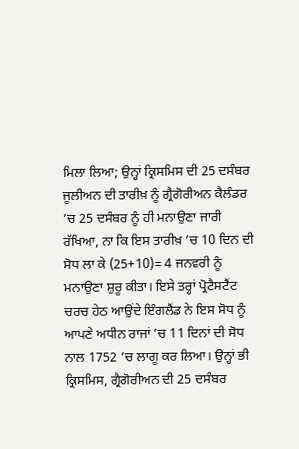ਮਿਲਾ ਲਿਆ; ਉਨ੍ਹਾਂ ਕ੍ਰਿਸਮਿਸ ਦੀ 25 ਦਸੰਬਰ ਜੂਲੀਅਨ ਦੀ ਤਾਰੀਖ਼ ਨੂੰ ਗ੍ਰੈਗੋਰੀਅਨ ਕੈਲੰਡਰ ’ਚ 25 ਦਸੰਬਰ ਨੂੰ ਹੀ ਮਨਾਉਣਾ ਜਾਰੀ ਰੱਖਿਆ, ਨਾ ਕਿ ਇਸ ਤਾਰੀਖ਼ ’ਚ 10 ਦਿਨ ਦੀ ਸੋਧ ਲਾ ਕੇ (25+10)= 4 ਜਨਵਰੀ ਨੂੰ ਮਨਾਉਣਾ ਸ਼ੁਰੂ ਕੀਤਾ। ਇਸੇ ਤਰ੍ਹਾਂ ਪ੍ਰੋਟੈਸਟੈਂਟ ਚਰਚ ਹੇਠ ਆਉਂਦੇ ਇੰਗਲੈਂਡ ਨੇ ਇਸ ਸੋਧ ਨੂੰ ਆਪਣੇ ਅਧੀਨ ਰਾਜਾਂ ’ਚ 11 ਦਿਨਾਂ ਦੀ ਸੋਧ ਨਾਲ 1752 ’ਚ ਲਾਗੂ ਕਰ ਲਿਆ। ਉਨ੍ਹਾਂ ਭੀ ਕ੍ਰਿਸਮਿਸ, ਗ੍ਰੈਗੋਰੀਅਨ ਦੀ 25 ਦਸੰਬਰ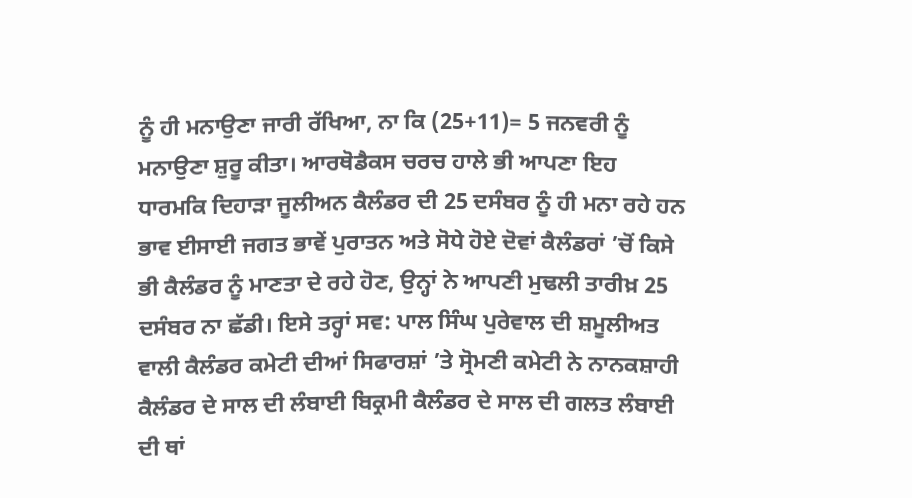ਨੂੰ ਹੀ ਮਨਾਉਣਾ ਜਾਰੀ ਰੱਖਿਆ, ਨਾ ਕਿ (25+11)= 5 ਜਨਵਰੀ ਨੂੰ ਮਨਾਉਣਾ ਸ਼ੁਰੂ ਕੀਤਾ। ਆਰਥੋਡੈਕਸ ਚਰਚ ਹਾਲੇ ਭੀ ਆਪਣਾ ਇਹ ਧਾਰਮਕਿ ਦਿਹਾੜਾ ਜੂਲੀਅਨ ਕੈਲੰਡਰ ਦੀ 25 ਦਸੰਬਰ ਨੂੰ ਹੀ ਮਨਾ ਰਹੇ ਹਨ ਭਾਵ ਈਸਾਈ ਜਗਤ ਭਾਵੇਂ ਪੁਰਾਤਨ ਅਤੇ ਸੋਧੇ ਹੋਏ ਦੋਵਾਂ ਕੈਲੰਡਰਾਂ ’ਚੋਂ ਕਿਸੇ ਭੀ ਕੈਲੰਡਰ ਨੂੰ ਮਾਣਤਾ ਦੇ ਰਹੇ ਹੋਣ, ਉਨ੍ਹਾਂ ਨੇ ਆਪਣੀ ਮੁਢਲੀ ਤਾਰੀਖ਼ 25 ਦਸੰਬਰ ਨਾ ਛੱਡੀ। ਇਸੇ ਤਰ੍ਹਾਂ ਸਵ: ਪਾਲ ਸਿੰਘ ਪੁਰੇਵਾਲ ਦੀ ਸ਼ਮੂਲੀਅਤ ਵਾਲੀ ਕੈਲੰਡਰ ਕਮੇਟੀ ਦੀਆਂ ਸਿਫਾਰਸ਼ਾਂ ’ਤੇ ਸ੍ਰੋਮਣੀ ਕਮੇਟੀ ਨੇ ਨਾਨਕਸ਼ਾਹੀ ਕੈਲੰਡਰ ਦੇ ਸਾਲ ਦੀ ਲੰਬਾਈ ਬਿਕ੍ਰਮੀ ਕੈਲੰਡਰ ਦੇ ਸਾਲ ਦੀ ਗਲਤ ਲੰਬਾਈ ਦੀ ਥਾਂ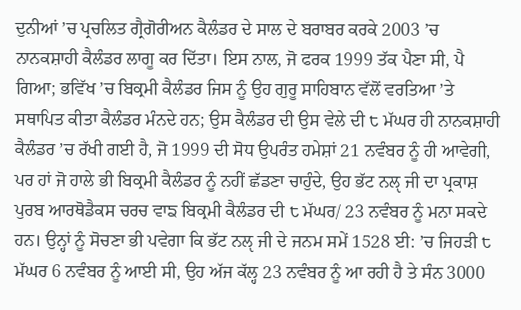ਦੁਨੀਆਂ ’ਚ ਪ੍ਰਚਲਿਤ ਗ੍ਰੈਗੋਰੀਅਨ ਕੈਲੰਡਰ ਦੇ ਸਾਲ ਦੇ ਬਰਾਬਰ ਕਰਕੇ 2003 ’ਚ ਨਾਨਕਸ਼ਾਹੀ ਕੈਲੰਡਰ ਲਾਗੂ ਕਰ ਦਿੱਤਾ। ਇਸ ਨਾਲ, ਜੋ ਫਰਕ 1999 ਤੱਕ ਪੈਣਾ ਸੀ, ਪੈ ਗਿਆ; ਭਵਿੱਖ ’ਚ ਬਿਕ੍ਰਮੀ ਕੈਲੰਡਰ ਜਿਸ ਨੂੰ ਉਹ ਗੁਰੂ ਸਾਹਿਬਾਨ ਵੱਲੋਂ ਵਰਤਿਆ ’ਤੇ ਸਥਾਪਿਤ ਕੀਤਾ ਕੈਲੰਡਰ ਮੰਨਦੇ ਹਨ; ਉਸ ਕੈਲੰਡਰ ਦੀ ਉਸ ਵੇਲੇ ਦੀ ੮ ਮੱਘਰ ਹੀ ਨਾਨਕਸ਼ਾਹੀ ਕੈਲੰਡਰ ’ਚ ਰੱਖੀ ਗਈ ਹੈ, ਜੋ 1999 ਦੀ ਸੋਧ ਉਪਰੰਤ ਹਮੇਸ਼ਾਂ 21 ਨਵੰਬਰ ਨੂੰ ਹੀ ਆਵੇਗੀ, ਪਰ ਹਾਂ ਜੋ ਹਾਲੇ ਭੀ ਬਿਕ੍ਰਮੀ ਕੈਲੰਡਰ ਨੂੰ ਨਹੀਂ ਛੱਡਣਾ ਚਾਹੁੰਦੇ, ਉਹ ਭੱਟ ਨਲੵ ਜੀ ਦਾ ਪ੍ਰਕਾਸ਼ ਪੁਰਬ ਆਰਥੋਡੈਕਸ ਚਰਚ ਵਾਙ ਬਿਕ੍ਰਮੀ ਕੈਲੰਡਰ ਦੀ ੮ ਮੱਘਰ/ 23 ਨਵੰਬਰ ਨੂੰ ਮਨਾ ਸਕਦੇ ਹਨ। ਉਨ੍ਹਾਂ ਨੂੰ ਸੋਚਣਾ ਭੀ ਪਵੇਗਾ ਕਿ ਭੱਟ ਨਲੵ ਜੀ ਦੇ ਜਨਮ ਸਮੇਂ 1528 ਈ: ’ਚ ਜਿਹੜੀ ੮ ਮੱਘਰ 6 ਨਵੰਬਰ ਨੂੰ ਆਈ ਸੀ, ਉਹ ਅੱਜ ਕੱਲ੍ਹ 23 ਨਵੰਬਰ ਨੂੰ ਆ ਰਹੀ ਹੈ ਤੇ ਸੰਨ 3000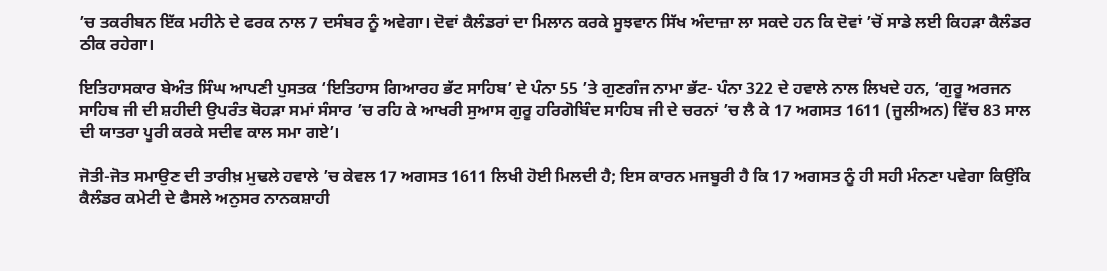’ਚ ਤਕਰੀਬਨ ਇੱਕ ਮਹੀਨੇ ਦੇ ਫਰਕ ਨਾਲ 7 ਦਸੰਬਰ ਨੂੰ ਅਵੇਗਾ। ਦੋਵਾਂ ਕੈਲੰਡਰਾਂ ਦਾ ਮਿਲਾਨ ਕਰਕੇ ਸੂਝਵਾਨ ਸਿੱਖ ਅੰਦਾਜ਼ਾ ਲਾ ਸਕਦੇ ਹਨ ਕਿ ਦੋਵਾਂ ’ਚੋਂ ਸਾਡੇ ਲਈ ਕਿਹੜਾ ਕੈਲੰਡਰ ਠੀਕ ਰਹੇਗਾ।

ਇਤਿਹਾਸਕਾਰ ਬੇਅੰਤ ਸਿੰਘ ਆਪਣੀ ਪੁਸਤਕ ‘ਇਤਿਹਾਸ ਗਿਆਰਹ ਭੱਟ ਸਾਹਿਬ’ ਦੇ ਪੰਨਾ 55 ’ਤੇ ਗੁਣਗੰਜ ਨਾਮਾ ਭੱਟ- ਪੰਨਾ 322 ਦੇ ਹਵਾਲੇ ਨਾਲ ਲਿਖਦੇ ਹਨ, ‘ਗੁਰੂ ਅਰਜਨ ਸਾਹਿਬ ਜੀ ਦੀ ਸ਼ਹੀਦੀ ਉਪਰੰਤ ਥੋਹੜਾ ਸਮਾਂ ਸੰਸਾਰ ’ਚ ਰਹਿ ਕੇ ਆਖਰੀ ਸੁਆਸ ਗੁਰੂ ਹਰਿਗੋਬਿੰਦ ਸਾਹਿਬ ਜੀ ਦੇ ਚਰਨਾਂ ’ਚ ਲੈ ਕੇ 17 ਅਗਸਤ 1611 (ਜੂਲੀਅਨ) ਵਿੱਚ 83 ਸਾਲ ਦੀ ਯਾਤਰਾ ਪੂਰੀ ਕਰਕੇ ਸਦੀਵ ਕਾਲ ਸਮਾ ਗਏ’।

ਜੋਤੀ-ਜੋਤ ਸਮਾਉਣ ਦੀ ਤਾਰੀਖ਼ ਮੁਢਲੇ ਹਵਾਲੇ ’ਚ ਕੇਵਲ 17 ਅਗਸਤ 1611 ਲਿਖੀ ਹੋਈ ਮਿਲਦੀ ਹੈ; ਇਸ ਕਾਰਨ ਮਜਬੂਰੀ ਹੈ ਕਿ 17 ਅਗਸਤ ਨੂੰ ਹੀ ਸਹੀ ਮੰਨਣਾ ਪਵੇਗਾ ਕਿਉਂਕਿ ਕੈਲੰਡਰ ਕਮੇਟੀ ਦੇ ਫੈਸਲੇ ਅਨੁਸਰ ਨਾਨਕਸ਼ਾਹੀ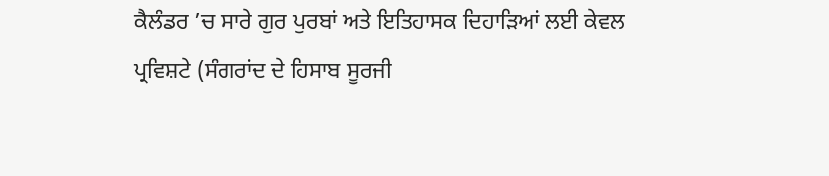ਕੈਲੰਡਰ ’ਚ ਸਾਰੇ ਗੁਰ ਪੁਰਬਾਂ ਅਤੇ ਇਤਿਹਾਸਕ ਦਿਹਾੜਿਆਂ ਲਈ ਕੇਵਲ ਪ੍ਰਵਿਸ਼ਟੇ (ਸੰਗਰਾਂਦ ਦੇ ਹਿਸਾਬ ਸੂਰਜੀ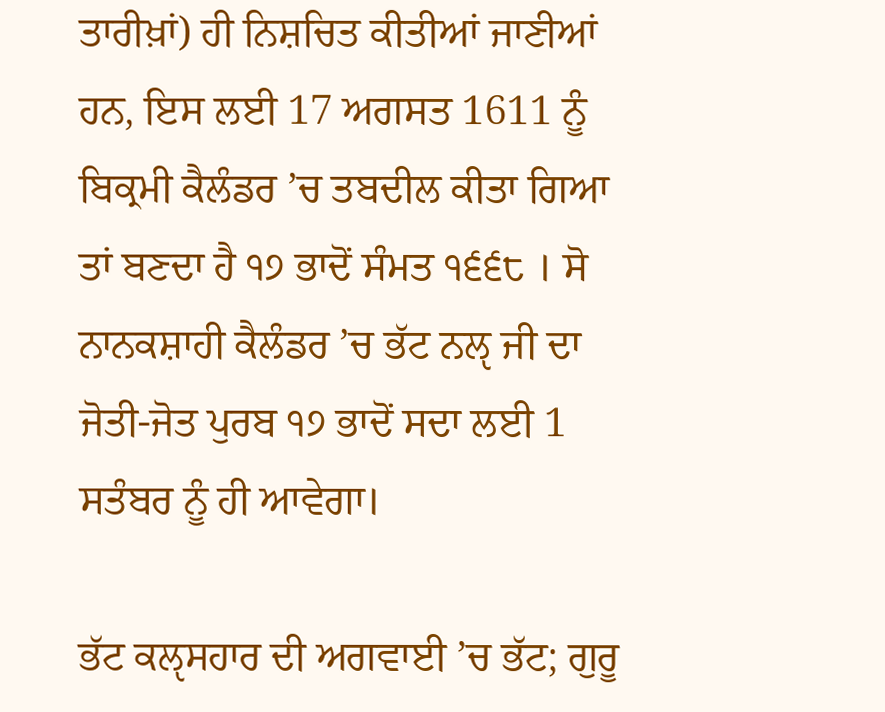ਤਾਰੀਖ਼ਾਂ) ਹੀ ਨਿਸ਼ਚਿਤ ਕੀਤੀਆਂ ਜਾਣੀਆਂ ਹਨ, ਇਸ ਲਈ 17 ਅਗਸਤ 1611 ਨੂੰ ਬਿਕ੍ਰਮੀ ਕੈਲੰਡਰ ’ਚ ਤਬਦੀਲ ਕੀਤਾ ਗਿਆ ਤਾਂ ਬਣਦਾ ਹੈ ੧੭ ਭਾਦੋਂ ਸੰਮਤ ੧੬੬੮ । ਸੋ ਨਾਨਕਸ਼ਾਹੀ ਕੈਲੰਡਰ ’ਚ ਭੱਟ ਨਲੵ ਜੀ ਦਾ ਜੋਤੀ-ਜੋਤ ਪੁਰਬ ੧੭ ਭਾਦੋਂ ਸਦਾ ਲਈ 1 ਸਤੰਬਰ ਨੂੰ ਹੀ ਆਵੇਗਾ।

ਭੱਟ ਕਲੵਸਹਾਰ ਦੀ ਅਗਵਾਈ ’ਚ ਭੱਟ; ਗੁਰੂ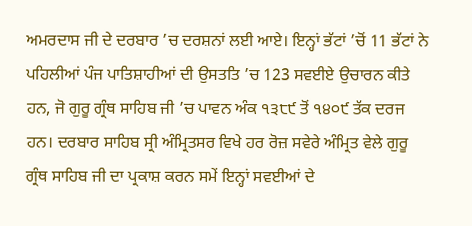ਅਮਰਦਾਸ ਜੀ ਦੇ ਦਰਬਾਰ ’ਚ ਦਰਸ਼ਨਾਂ ਲਈ ਆਏ। ਇਨ੍ਹਾਂ ਭੱਟਾਂ ’ਚੋਂ 11 ਭੱਟਾਂ ਨੇ ਪਹਿਲੀਆਂ ਪੰਜ ਪਾਤਿਸ਼ਾਹੀਆਂ ਦੀ ਉਸਤਤਿ ’ਚ 123 ਸਵਈਏ ਉਚਾਰਨ ਕੀਤੇ ਹਨ, ਜੋ ਗੁਰੂ ਗ੍ਰੰਥ ਸਾਹਿਬ ਜੀ ’ਚ ਪਾਵਨ ਅੰਕ ੧੩੮੯ ਤੋਂ ੧੪੦੯ ਤੱਕ ਦਰਜ ਹਨ। ਦਰਬਾਰ ਸਾਹਿਬ ਸ੍ਰੀ ਅੰਮ੍ਰਿਤਸਰ ਵਿਖੇ ਹਰ ਰੋਜ਼ ਸਵੇਰੇ ਅੰਮ੍ਰਿਤ ਵੇਲੇ ਗੁਰੂ ਗ੍ਰੰਥ ਸਾਹਿਬ ਜੀ ਦਾ ਪ੍ਰਕਾਸ਼ ਕਰਨ ਸਮੇਂ ਇਨ੍ਹਾਂ ਸਵਈਆਂ ਦੇ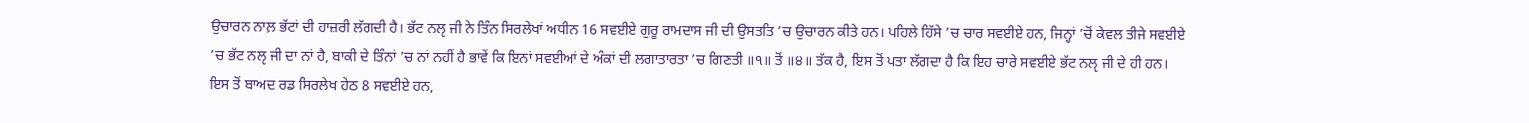ਉਚਾਰਨ ਨਾਲ਼ ਭੱਟਾਂ ਦੀ ਹਾਜ਼ਰੀ ਲੱਗਦੀ ਹੈ। ਭੱਟ ਨਲੵ ਜੀ ਨੇ ਤਿੰਨ ਸਿਰਲੇਖਾਂ ਅਧੀਨ 16 ਸਵਈਏ ਗੁਰੂ ਰਾਮਦਾਸ ਜੀ ਦੀ ਉਸਤਤਿ ’ਚ ਉਚਾਰਨ ਕੀਤੇ ਹਨ। ਪਹਿਲੇ ਹਿੱਸੇ ’ਚ ਚਾਰ ਸਵਈਏ ਹਨ, ਜਿਨ੍ਹਾਂ ’ਚੋਂ ਕੇਵਲ ਤੀਜੇ ਸਵਈਏ ’ਚ ਭੱਟ ਨਲੵ ਜੀ ਦਾ ਨਾਂ ਹੈ, ਬਾਕੀ ਦੇ ਤਿੰਨਾਂ ’ਚ ਨਾਂ ਨਹੀਂ ਹੈ ਭਾਵੇਂ ਕਿ ਇਨਾਂ ਸਵਈਆਂ ਦੇ ਅੰਕਾਂ ਦੀ ਲਗਾਤਾਰਤਾ ’ਚ ਗਿਣਤੀ ॥੧॥ ਤੋਂ ॥੪॥ ਤੱਕ ਹੈ, ਇਸ ਤੋਂ ਪਤਾ ਲੱਗਦਾ ਹੈ ਕਿ ਇਹ ਚਾਰੇ ਸਵਈਏ ਭੱਟ ਨਲੵ ਜੀ ਦੇ ਹੀ ਹਨ। ਇਸ ਤੋਂ ਬਾਅਦ ਰਡ ਸਿਰਲੇਖ ਹੇਠ 8 ਸਵਈਏ ਹਨ,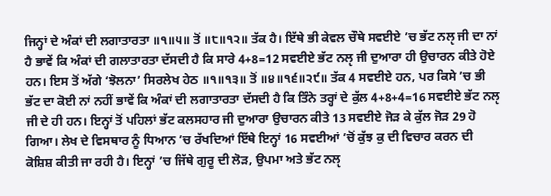ਜਿਨ੍ਹਾਂ ਦੇ ਅੰਕਾਂ ਦੀ ਲਗਾਤਾਰਤਾ ॥੧॥੫॥ ਤੋਂ ॥੮॥੧੨॥ ਤੱਕ ਹੈ। ਇੱਥੇ ਭੀ ਕੇਵਲ ਚੌਥੇ ਸਵਈਏ ’ਚ ਭੱਟ ਨਲੵ ਜੀ ਦਾ ਨਾਂ ਹੈ ਭਾਵੇਂ ਕਿ ਅੰਕਾਂ ਦੀ ਗਲਾਤਾਰਤਾ ਦੱਸਦੀ ਹੈ ਕਿ ਸਾਰੇ 4+8=12 ਸਵਈਏ ਭੱਟ ਨਲੵ ਜੀ ਦੁਆਰਾ ਹੀ ਉਚਾਰਨ ਕੀਤੇ ਹੋਏ ਹਨ। ਇਸ ਤੋਂ ਅੱਗੇ ‘ਝੋਲਨਾ’ ਸਿਰਲੇਖ ਹੇਠ ॥੧॥੧੩॥ ਤੋਂ ॥੪॥੧੬॥੨੯॥ ਤੱਕ 4 ਸਵਈਏ ਹਨ, ਪਰ ਕਿਸੇ ’ਚ ਭੀ ਭੱਟ ਦਾ ਕੋਈ ਨਾਂ ਨਹੀਂ ਭਾਵੇਂ ਕਿ ਅੰਕਾਂ ਦੀ ਲਗਾਤਾਰਤਾ ਦੱਸਦੀ ਹੈ ਕਿ ਤਿੰਨੇ ਤਰ੍ਹਾਂ ਦੇ ਕੁੱਲ 4+8+4=16 ਸਵਈਏ ਭੱਟ ਨਲੵ ਜੀ ਦੇ ਹੀ ਹਨ। ਇਨ੍ਹਾਂ ਤੋਂ ਪਹਿਲਾਂ ਭੱਟ ਕਲਸਹਾਰ ਜੀ ਦੁਆਰਾ ਉਚਾਰਨ ਕੀਤੇ 13 ਸਵਈਏ ਜੋੜ ਕੇ ਕੁੱਲ ਜੋੜ 29 ਹੋ ਗਿਆ। ਲੇਖ ਦੇ ਵਿਸਥਾਰ ਨੂੰ ਧਿਆਨ ’ਚ ਰੱਖਦਿਆਂ ਇੱਥੇ ਇਨ੍ਹਾਂ 16 ਸਵਈਆਂ ’ਚੋਂ ਕੁੱਝ ਕੁ ਦੀ ਵਿਚਾਰ ਕਰਨ ਦੀ ਕੋਸ਼ਿਸ਼ ਕੀਤੀ ਜਾ ਰਹੀ ਹੈ। ਇਨ੍ਹਾਂ ’ਚ ਜਿੱਥੇ ਗੁਰੂ ਦੀ ਲੋੜ, ਉਪਮਾ ਅਤੇ ਭੱਟ ਨਲੵ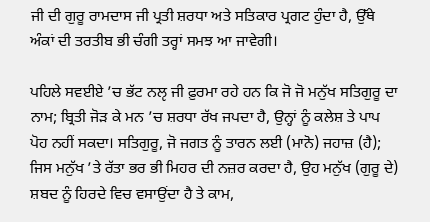ਜੀ ਦੀ ਗੁਰੂ ਰਾਮਦਾਸ ਜੀ ਪ੍ਰਤੀ ਸ਼ਰਧਾ ਅਤੇ ਸਤਿਕਾਰ ਪ੍ਰਗਟ ਹੁੰਦਾ ਹੈ, ਉੱਥੇ ਅੰਕਾਂ ਦੀ ਤਰਤੀਬ ਭੀ ਚੰਗੀ ਤਰ੍ਹਾਂ ਸਮਝ ਆ ਜਾਵੇਗੀ।

ਪਹਿਲੇ ਸਵਈਏ ’ਚ ਭੱਟ ਨਲੵ ਜੀ ਫ਼ੁਰਮਾ ਰਹੇ ਹਨ ਕਿ ਜੋ ਜੋ ਮਨੁੱਖ ਸਤਿਗੁਰੂ ਦਾ ਨਾਮ; ਬ੍ਰਿਤੀ ਜੋੜ ਕੇ ਮਨ ’ਚ ਸ਼ਰਧਾ ਰੱਖ ਜਪਦਾ ਹੈ, ਉਨ੍ਹਾਂ ਨੂੰ ਕਲੇਸ਼ ਤੇ ਪਾਪ ਪੋਹ ਨਹੀਂ ਸਕਦਾ। ਸਤਿਗੁਰੂ, ਜੋ ਜਗਤ ਨੂੰ ਤਾਰਨ ਲਈ (ਮਾਨੋ) ਜਹਾਜ਼ (ਹੈ); ਜਿਸ ਮਨੁੱਖ ’ਤੇ ਰੱਤਾ ਭਰ ਭੀ ਮਿਹਰ ਦੀ ਨਜ਼ਰ ਕਰਦਾ ਹੈ, ਉਹ ਮਨੁੱਖ (ਗੁਰੂ ਦੇ) ਸ਼ਬਦ ਨੂੰ ਹਿਰਦੇ ਵਿਚ ਵਸਾਉਂਦਾ ਹੈ ਤੇ ਕਾਮ,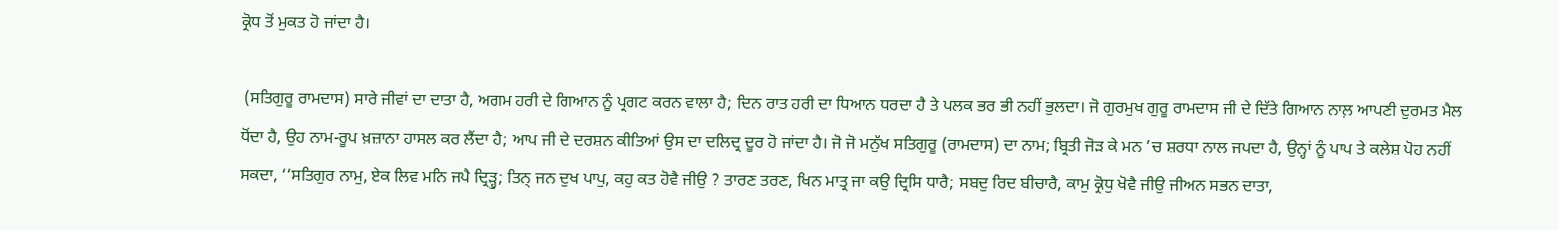ਕ੍ਰੋਧ ਤੋਂ ਮੁਕਤ ਹੋ ਜਾਂਦਾ ਹੈ।

 (ਸਤਿਗੁਰੂ ਰਾਮਦਾਸ) ਸਾਰੇ ਜੀਵਾਂ ਦਾ ਦਾਤਾ ਹੈ, ਅਗਮ ਹਰੀ ਦੇ ਗਿਆਨ ਨੂੰ ਪ੍ਰਗਟ ਕਰਨ ਵਾਲਾ ਹੈ; ਦਿਨ ਰਾਤ ਹਰੀ ਦਾ ਧਿਆਨ ਧਰਦਾ ਹੈ ਤੇ ਪਲਕ ਭਰ ਭੀ ਨਹੀਂ ਭੁਲਦਾ। ਜੋ ਗੁਰਮੁਖ ਗੁਰੂ ਰਾਮਦਾਸ ਜੀ ਦੇ ਦਿੱਤੇ ਗਿਆਨ ਨਾਲ਼ ਆਪਣੀ ਦੁਰਮਤ ਮੈਲ ਧੋਂਦਾ ਹੈ, ਉਹ ਨਾਮ-ਰੂਪ ਖ਼ਜ਼ਾਨਾ ਹਾਸਲ ਕਰ ਲੈਂਦਾ ਹੈ; ਆਪ ਜੀ ਦੇ ਦਰਸ਼ਨ ਕੀਤਿਆਂ ਉਸ ਦਾ ਦਲਿਦ੍ਰ ਦੂਰ ਹੋ ਜਾਂਦਾ ਹੈ। ਜੋ ਜੋ ਮਨੁੱਖ ਸਤਿਗੁਰੂ (ਰਾਮਦਾਸ) ਦਾ ਨਾਮ; ਬ੍ਰਿਤੀ ਜੋੜ ਕੇ ਮਨ ’ਚ ਸ਼ਰਧਾ ਨਾਲ ਜਪਦਾ ਹੈ, ਉਨ੍ਹਾਂ ਨੂੰ ਪਾਪ ਤੇ ਕਲੇਸ਼ ਪੋਹ ਨਹੀਂ ਸਕਦਾ, ‘‘ਸਤਿਗੁਰ ਨਾਮੁ, ਏਕ ਲਿਵ ਮਨਿ ਜਪੈ ਦ੍ਰਿੜ੍ਹੁ; ਤਿਨ੍ ਜਨ ਦੁਖ ਪਾਪੁ, ਕਹੁ ਕਤ ਹੋਵੈ ਜੀਉ ? ਤਾਰਣ ਤਰਣ, ਖਿਨ ਮਾਤ੍ਰ ਜਾ ਕਉ ਦ੍ਰਿਸਿ ਧਾਰੈ; ਸਬਦੁ ਰਿਦ ਬੀਚਾਰੈ, ਕਾਮੁ ਕ੍ਰੋਧੁ ਖੋਵੈ ਜੀਉ ਜੀਅਨ ਸਭਨ ਦਾਤਾ,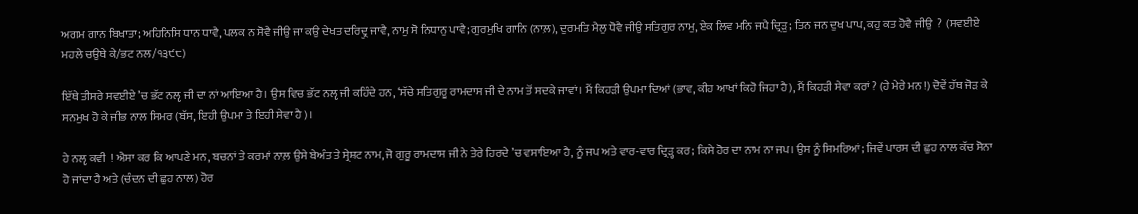ਅਗਮ ਗਾਨ ਬਿਖਾਤਾ; ਅਹਿਨਿਸਿ ਧਾਨ ਧਾਵੈ, ਪਲਕ ਨ ਸੋਵੈ ਜੀਉ ਜਾ ਕਉ ਦੇਖਤ ਦਰਿਦ੍ਰੁ ਜਾਵੈ, ਨਾਮੁ ਸੋ ਨਿਧਾਨੁ ਪਾਵੈ; ਗੁਰਮੁਖਿ ਗਾਨਿ (ਨਾਲ਼), ਦੁਰਮਤਿ ਮੈਲੁ ਧੋਵੈ ਜੀਉ ਸਤਿਗੁਰ ਨਾਮੁ, ਏਕ ਲਿਵ ਮਨਿ ਜਪੈ ਦ੍ਰਿੜੁ; ਤਿਨ ਜਨ ਦੁਖ ਪਾਪ, ਕਹੁ ਕਤ ਹੋਵੈ ਜੀਉ  ?  (ਸਵਈਏ ਮਹਲੇ ਚਉਥੇ ਕੇ/ਭਟ ਨਲ/੧੩੯੮)

ਇੱਥੇ ਤੀਸਰੇ ਸਵਈਏ ’ਚ ਭੱਟ ਨਲੵ ਜੀ ਦਾ ਨਾਂ ਆਇਆ ਹੈ। ਉਸ ਵਿਚ ਭੱਟ ਨਲੵ ਜੀ ਕਹਿੰਦੇ ਹਨ, ‘ਸੱਚੇ ਸਤਿਗੁਰੂ ਰਾਮਦਾਸ ਜੀ ਦੇ ਨਾਮ ਤੋਂ ਸਦਕੇ ਜਾਵਾਂ। ਮੈਂ ਕਿਹੜੀ ਉਪਮਾ ਦਿਆਂ (ਭਾਵ, ਕੀਹ ਆਖਾਂ ਕਿਹੋ ਜਿਹਾ ਹੈ), ਮੈਂ ਕਿਹੜੀ ਸੇਵਾ ਕਰਾਂ ? (ਹੇ ਮੇਰੇ ਮਨ !) ਦੋਵੇਂ ਹੱਥ ਜੋੜ ਕੇ ਸਨਮੁਖ ਹੋ ਕੇ ਜੀਭ ਨਾਲ ਸਿਮਰ (ਬੱਸ, ਇਹੀ ਉਪਮਾ ਤੇ ਇਹੀ ਸੇਵਾ ਹੈ)।

ਹੇ ਨਲੵ ਕਵੀ  ! ਐਸਾ ਕਰ ਕਿ ਆਪਣੇ ਮਨ, ਬਚਨਾਂ ਤੇ ਕਰਮਾਂ ਨਾਲ਼ ਉਸੇ ਬੇਅੰਤ ਤੇ ਸ੍ਰੇਸ਼ਟ ਨਾਮ, ਜੋ ਗੁਰੂ ਰਾਮਦਾਸ ਜੀ ਨੇ ਤੇਰੇ ਹਿਰਦੇ ’ਚ ਵਸਾਇਆ ਹੈ, ਨੂੰ ਜਪ ਅਤੇ ਵਾਰ-ਵਾਰ ਦ੍ਰਿੜ੍ਹ ਕਰ; ਕਿਸੇ ਹੋਰ ਦਾ ਨਾਮ ਨਾ ਜਪ। ਉਸ ਨੂੰ ਸਿਮਰਿਆਂ; ਜਿਵੇਂ ਪਾਰਸ ਦੀ ਛੁਹ ਨਾਲ ਕੱਚ ਸੋਨਾ ਹੋ ਜਾਂਦਾ ਹੈ ਅਤੇ (ਚੰਦਨ ਦੀ ਛੁਹ ਨਾਲ) ਹੋਰ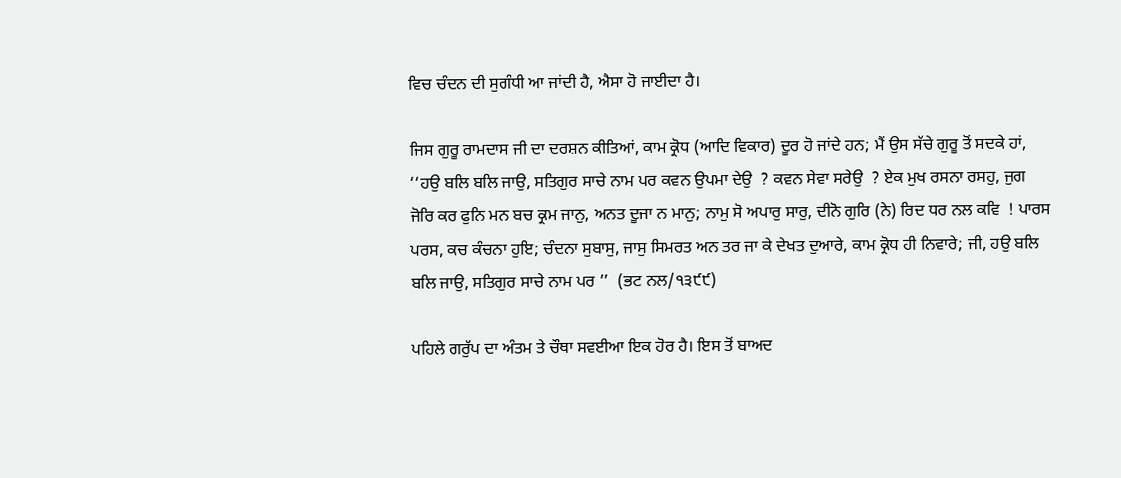ਵਿਚ ਚੰਦਨ ਦੀ ਸੁਗੰਧੀ ਆ ਜਾਂਦੀ ਹੈ, ਐਸਾ ਹੋ ਜਾਈਦਾ ਹੈ।

ਜਿਸ ਗੁਰੂ ਰਾਮਦਾਸ ਜੀ ਦਾ ਦਰਸ਼ਨ ਕੀਤਿਆਂ, ਕਾਮ ਕ੍ਰੋਧ (ਆਦਿ ਵਿਕਾਰ) ਦੂਰ ਹੋ ਜਾਂਦੇ ਹਨ; ਮੈਂ ਉਸ ਸੱਚੇ ਗੁਰੂ ਤੋਂ ਸਦਕੇ ਹਾਂ, ‘‘ਹਉ ਬਲਿ ਬਲਿ ਜਾਉ, ਸਤਿਗੁਰ ਸਾਚੇ ਨਾਮ ਪਰ ਕਵਨ ਉਪਮਾ ਦੇਉ  ? ਕਵਨ ਸੇਵਾ ਸਰੇਉ  ? ਏਕ ਮੁਖ ਰਸਨਾ ਰਸਹੁ, ਜੁਗ ਜੋਰਿ ਕਰ ਫੁਨਿ ਮਨ ਬਚ ਕ੍ਰਮ ਜਾਨੁ, ਅਨਤ ਦੂਜਾ ਨ ਮਾਨੁ; ਨਾਮੁ ਸੋ ਅਪਾਰੁ ਸਾਰੁ, ਦੀਨੋ ਗੁਰਿ (ਨੇ) ਰਿਦ ਧਰ ਨਲ ਕਵਿ  ! ਪਾਰਸ ਪਰਸ, ਕਚ ਕੰਚਨਾ ਹੁਇ; ਚੰਦਨਾ ਸੁਬਾਸੁ, ਜਾਸੁ ਸਿਮਰਤ ਅਨ ਤਰ ਜਾ ਕੇ ਦੇਖਤ ਦੁਆਰੇ, ਕਾਮ ਕ੍ਰੋਧ ਹੀ ਨਿਵਾਰੇ; ਜੀ, ਹਉ ਬਲਿ ਬਲਿ ਜਾਉ, ਸਤਿਗੁਰ ਸਾਚੇ ਨਾਮ ਪਰ ’’  (ਭਟ ਨਲ/੧੩੯੯)

ਪਹਿਲੇ ਗਰੁੱਪ ਦਾ ਅੰਤਮ ਤੇ ਚੌਥਾ ਸਵਈਆ ਇਕ ਹੋਰ ਹੈ। ਇਸ ਤੋਂ ਬਾਅਦ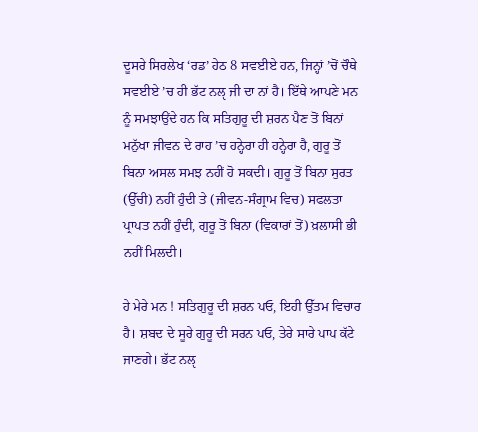ਦੂਸਰੇ ਸਿਰਲੇਖ ‘ਰਡ’ ਹੇਠ 8 ਸਵਈਏ ਹਨ, ਜਿਨ੍ਹਾਂ ’ਚੋਂ ਚੌਥੇ ਸਵਈਏ ’ਚ ਹੀ ਭੱਟ ਨਲੵ ਜੀ ਦਾ ਨਾਂ ਹੈ। ਇੱਥੇ ਆਪਣੇ ਮਨ ਨੂੰ ਸਮਝਾਉਂਦੇ ਹਨ ਕਿ ਸਤਿਗੁਰੂ ਦੀ ਸ਼ਰਨ ਪੈਣ ਤੋਂ ਬਿਨਾਂ ਮਨੁੱਖਾ ਜੀਵਨ ਦੇ ਰਾਹ ’ਚ ਹਨ੍ਹੇਰਾ ਹੀ ਹਨ੍ਹੇਰਾ ਹੈ, ਗੁਰੂ ਤੋਂ ਬਿਨਾ ਅਸਲ ਸਮਝ ਨਹੀਂ ਹੋ ਸਕਦੀ। ਗੁਰੂ ਤੋਂ ਬਿਨਾ ਸੁਰਤ (ਉੱਚੀ) ਨਹੀਂ ਹੁੰਦੀ ਤੇ (ਜੀਵਨ-ਸੰਗ੍ਰਾਮ ਵਿਚ) ਸਫਲਤਾ ਪ੍ਰਾਪਤ ਨਹੀਂ ਹੁੰਦੀ, ਗੁਰੂ ਤੋਂ ਬਿਨਾ (ਵਿਕਾਰਾਂ ਤੋਂ) ਖ਼ਲਾਸੀ ਭੀ ਨਹੀਂ ਮਿਲਦੀ।

ਹੇ ਮੇਰੇ ਮਨ ! ਸਤਿਗੁਰੂ ਦੀ ਸ਼ਰਨ ਪਓ, ਇਹੀ ਉੱਤਮ ਵਿਚਾਰ ਹੈ। ਸ਼ਬਦ ਦੇ ਸੂਰੇ ਗੁਰੂ ਦੀ ਸਰਨ ਪਓ, ਤੇਰੇ ਸਾਰੇ ਪਾਪ ਕੱਟੇ ਜਾਣਗੇ। ਭੱਟ ਨਲੵ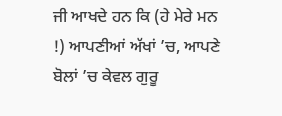ਜੀ ਆਖਦੇ ਹਨ ਕਿ (ਹੇ ਮੇਰੇ ਮਨ !) ਆਪਣੀਆਂ ਅੱਖਾਂ ’ਚ, ਆਪਣੇ ਬੋਲਾਂ ’ਚ ਕੇਵਲ ਗੁਰੂ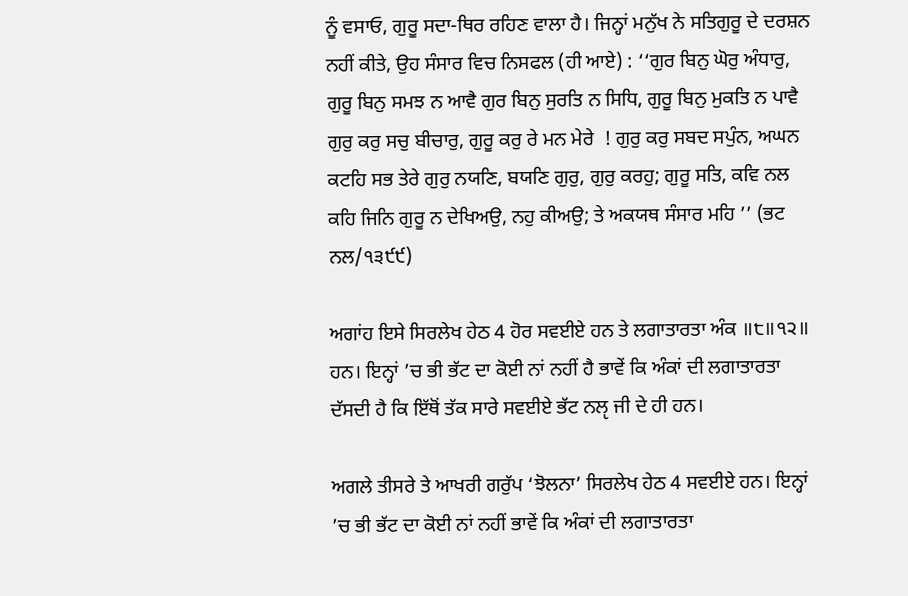ਨੂੰ ਵਸਾਓ, ਗੁਰੂ ਸਦਾ-ਥਿਰ ਰਹਿਣ ਵਾਲਾ ਹੈ। ਜਿਨ੍ਹਾਂ ਮਨੁੱਖ ਨੇ ਸਤਿਗੁਰੂ ਦੇ ਦਰਸ਼ਨ ਨਹੀਂ ਕੀਤੇ, ਉਹ ਸੰਸਾਰ ਵਿਚ ਨਿਸਫਲ (ਹੀ ਆਏ) : ‘‘ਗੁਰ ਬਿਨੁ ਘੋਰੁ ਅੰਧਾਰੁ, ਗੁਰੂ ਬਿਨੁ ਸਮਝ ਨ ਆਵੈ ਗੁਰ ਬਿਨੁ ਸੁਰਤਿ ਨ ਸਿਧਿ, ਗੁਰੂ ਬਿਨੁ ਮੁਕਤਿ ਨ ਪਾਵੈ ਗੁਰੁ ਕਰੁ ਸਚੁ ਬੀਚਾਰੁ, ਗੁਰੂ ਕਰੁ ਰੇ ਮਨ ਮੇਰੇ  ! ਗੁਰੁ ਕਰੁ ਸਬਦ ਸਪੁੰਨ, ਅਘਨ ਕਟਹਿ ਸਭ ਤੇਰੇ ਗੁਰੁ ਨਯਣਿ, ਬਯਣਿ ਗੁਰੁ, ਗੁਰੁ ਕਰਹੁ; ਗੁਰੂ ਸਤਿ, ਕਵਿ ਨਲ ਕਹਿ ਜਿਨਿ ਗੁਰੂ ਨ ਦੇਖਿਅਉ, ਨਹੁ ਕੀਅਉ; ਤੇ ਅਕਯਥ ਸੰਸਾਰ ਮਹਿ ’’ (ਭਟ ਨਲ/੧੩੯੯)

ਅਗਾਂਹ ਇਸੇ ਸਿਰਲੇਖ ਹੇਠ 4 ਹੋਰ ਸਵਈਏ ਹਨ ਤੇ ਲਗਾਤਾਰਤਾ ਅੰਕ ॥੮॥੧੨॥ ਹਨ। ਇਨ੍ਹਾਂ ’ਚ ਭੀ ਭੱਟ ਦਾ ਕੋਈ ਨਾਂ ਨਹੀਂ ਹੈ ਭਾਵੇਂ ਕਿ ਅੰਕਾਂ ਦੀ ਲਗਾਤਾਰਤਾ ਦੱਸਦੀ ਹੈ ਕਿ ਇੱਥੋਂ ਤੱਕ ਸਾਰੇ ਸਵਈਏ ਭੱਟ ਨਲੵ ਜੀ ਦੇ ਹੀ ਹਨ।

ਅਗਲੇ ਤੀਸਰੇ ਤੇ ਆਖਰੀ ਗਰੁੱਪ ‘ਝੋਲਨਾ’ ਸਿਰਲੇਖ ਹੇਠ 4 ਸਵਈਏ ਹਨ। ਇਨ੍ਹਾਂ ’ਚ ਭੀ ਭੱਟ ਦਾ ਕੋਈ ਨਾਂ ਨਹੀਂ ਭਾਵੇਂ ਕਿ ਅੰਕਾਂ ਦੀ ਲਗਾਤਾਰਤਾ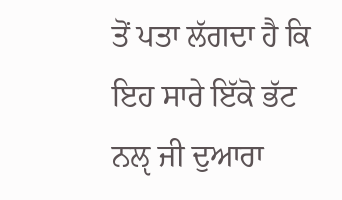ਤੋਂ ਪਤਾ ਲੱਗਦਾ ਹੈ ਕਿ ਇਹ ਸਾਰੇ ਇੱਕੋ ਭੱਟ ਨਲੵ ਜੀ ਦੁਆਰਾ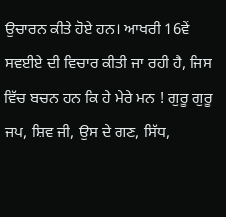ਉਚਾਰਨ ਕੀਤੇ ਹੋਏ ਹਨ। ਆਖਰੀ 16ਵੇਂ ਸਵਈਏ ਦੀ ਵਿਚਾਰ ਕੀਤੀ ਜਾ ਰਹੀ ਹੈ, ਜਿਸ ਵਿੱਚ ਬਚਨ ਹਨ ਕਿ ਹੇ ਮੇਰੇ ਮਨ ! ਗੁਰੂ ਗੁਰੂ ਜਪ, ਸ਼ਿਵ ਜੀ, ਉਸ ਦੇ ਗਣ, ਸਿੱਧ,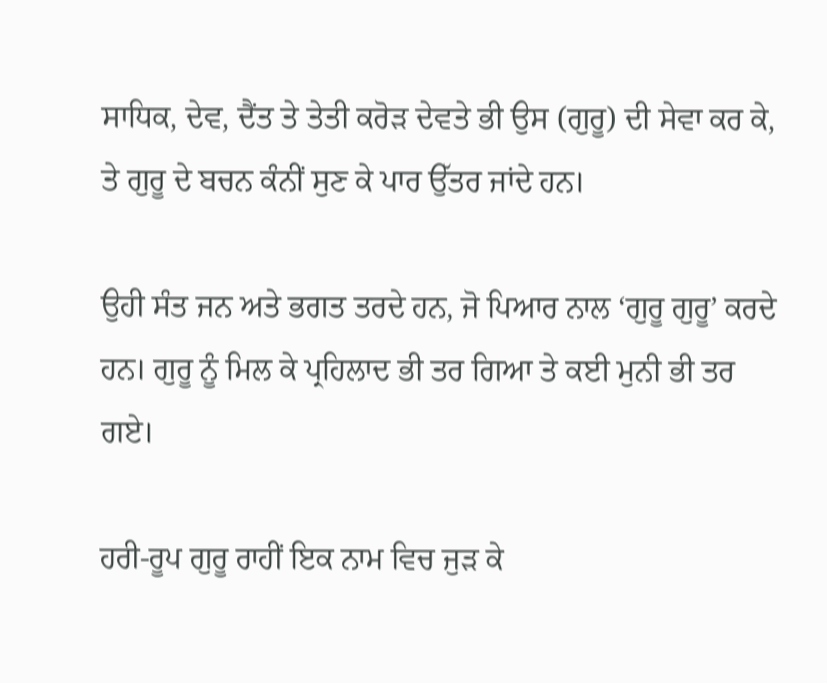ਸਾਧਿਕ, ਦੇਵ, ਦੈਂਤ ਤੇ ਤੇਤੀ ਕਰੋੜ ਦੇਵਤੇ ਭੀ ਉਸ (ਗੁਰੂ) ਦੀ ਸੇਵਾ ਕਰ ਕੇ, ਤੇ ਗੁਰੂ ਦੇ ਬਚਨ ਕੰਨੀਂ ਸੁਣ ਕੇ ਪਾਰ ਉੱਤਰ ਜਾਂਦੇ ਹਨ।

ਉਹੀ ਸੰਤ ਜਨ ਅਤੇ ਭਗਤ ਤਰਦੇ ਹਨ, ਜੋ ਪਿਆਰ ਨਾਲ ‘ਗੁਰੂ ਗੁਰੂ’ ਕਰਦੇ ਹਨ। ਗੁਰੂ ਨੂੰ ਮਿਲ ਕੇ ਪ੍ਰਹਿਲਾਦ ਭੀ ਤਰ ਗਿਆ ਤੇ ਕਈ ਮੁਨੀ ਭੀ ਤਰ ਗਏ।

ਹਰੀ-ਰੂਪ ਗੁਰੂ ਰਾਹੀਂ ਇਕ ਨਾਮ ਵਿਚ ਜੁੜ ਕੇ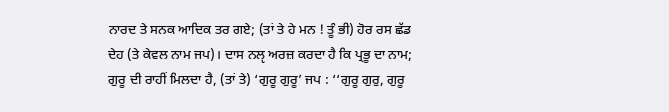ਨਾਰਦ ਤੇ ਸਨਕ ਆਦਿਕ ਤਰ ਗਏ; (ਤਾਂ ਤੇ ਹੇ ਮਨ ! ਤੂੰ ਭੀ) ਹੋਰ ਰਸ ਛੱਡ ਦੇਹ (ਤੇ ਕੇਵਲ ਨਾਮ ਜਪ)। ਦਾਸ ਨਲੵ ਅਰਜ਼ ਕਰਦਾ ਹੈ ਕਿ ਪ੍ਰਭੂ ਦਾ ਨਾਮ; ਗੁਰੂ ਦੀ ਰਾਹੀਂ ਮਿਲਦਾ ਹੈ, (ਤਾਂ ਤੇ) ‘ਗੁਰੂ ਗੁਰੂ’ ਜਪ : ‘‘ਗੁਰੂ ਗੁਰੁ, ਗੁਰੂ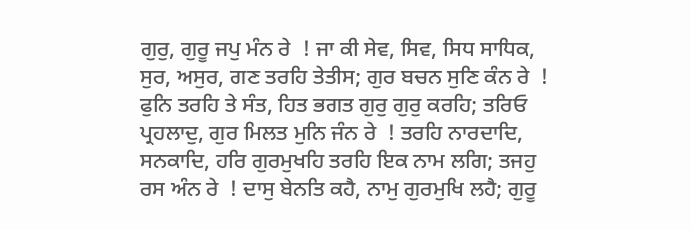ਗੁਰੁ, ਗੁਰੂ ਜਪੁ ਮੰਨ ਰੇ  ! ਜਾ ਕੀ ਸੇਵ, ਸਿਵ, ਸਿਧ ਸਾਧਿਕ, ਸੁਰ, ਅਸੁਰ, ਗਣ ਤਰਹਿ ਤੇਤੀਸ; ਗੁਰ ਬਚਨ ਸੁਣਿ ਕੰਨ ਰੇ  ! ਫੁਨਿ ਤਰਹਿ ਤੇ ਸੰਤ, ਹਿਤ ਭਗਤ ਗੁਰੁ ਗੁਰੁ ਕਰਹਿ; ਤਰਿਓ ਪ੍ਰਹਲਾਦੁ, ਗੁਰ ਮਿਲਤ ਮੁਨਿ ਜੰਨ ਰੇ  ! ਤਰਹਿ ਨਾਰਦਾਦਿ, ਸਨਕਾਦਿ, ਹਰਿ ਗੁਰਮੁਖਹਿ ਤਰਹਿ ਇਕ ਨਾਮ ਲਗਿ; ਤਜਹੁ ਰਸ ਅੰਨ ਰੇ  ! ਦਾਸੁ ਬੇਨਤਿ ਕਹੈ, ਨਾਮੁ ਗੁਰਮੁਖਿ ਲਹੈ; ਗੁਰੂ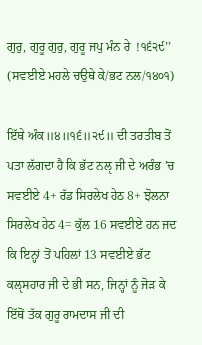ਗੁਰੁ, ਗੁਰੂ ਗੁਰੁ, ਗੁਰੂ ਜਪੁ ਮੰਨ ਰੇ  !੧੬੨੯’’ (ਸਵਈਏ ਮਹਲੇ ਚਉਥੇ ਕੇ/ਭਟ ਨਲ/੧੪੦੧)

ਇੱਥੇ ਅੰਕ॥੪॥੧੬॥੨੯॥ ਦੀ ਤਰਤੀਬ ਤੋਂ ਪਤਾ ਲੱਗਦਾ ਹੈ ਕਿ ਭੱਟ ਨਲੵ ਜੀ ਦੇ ਅਰੰਭ ’ਚ ਸਵਈਏ 4+ ਰੱਡ ਸਿਰਲੇਖ ਹੇਠ 8+ ਝੋਲਨਾ ਸਿਰਲੇਖ ਹੇਠ 4= ਕੁੱਲ 16 ਸਵਈਏ ਹਨ ਜਦ ਕਿ ਇਨ੍ਹਾਂ ਤੋਂ ਪਹਿਲਾਂ 13 ਸਵਈਏ ਭੱਟ ਕਲੵਸਹਾਰ ਜੀ ਦੇ ਭੀ ਸਨ, ਜਿਨ੍ਹਾਂ ਨੂੰ ਜੋੜ ਕੇ ਇੱਥੋਂ ਤੱਕ ਗੁਰੂ ਰਾਮਦਾਸ ਜੀ ਦੀ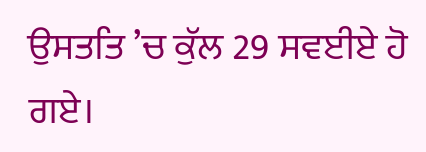ਉਸਤਤਿ ’ਚ ਕੁੱਲ 29 ਸਵਈਏ ਹੋ ਗਏ।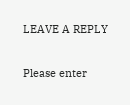LEAVE A REPLY

Please enter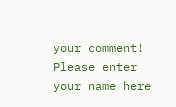your comment!
Please enter your name here